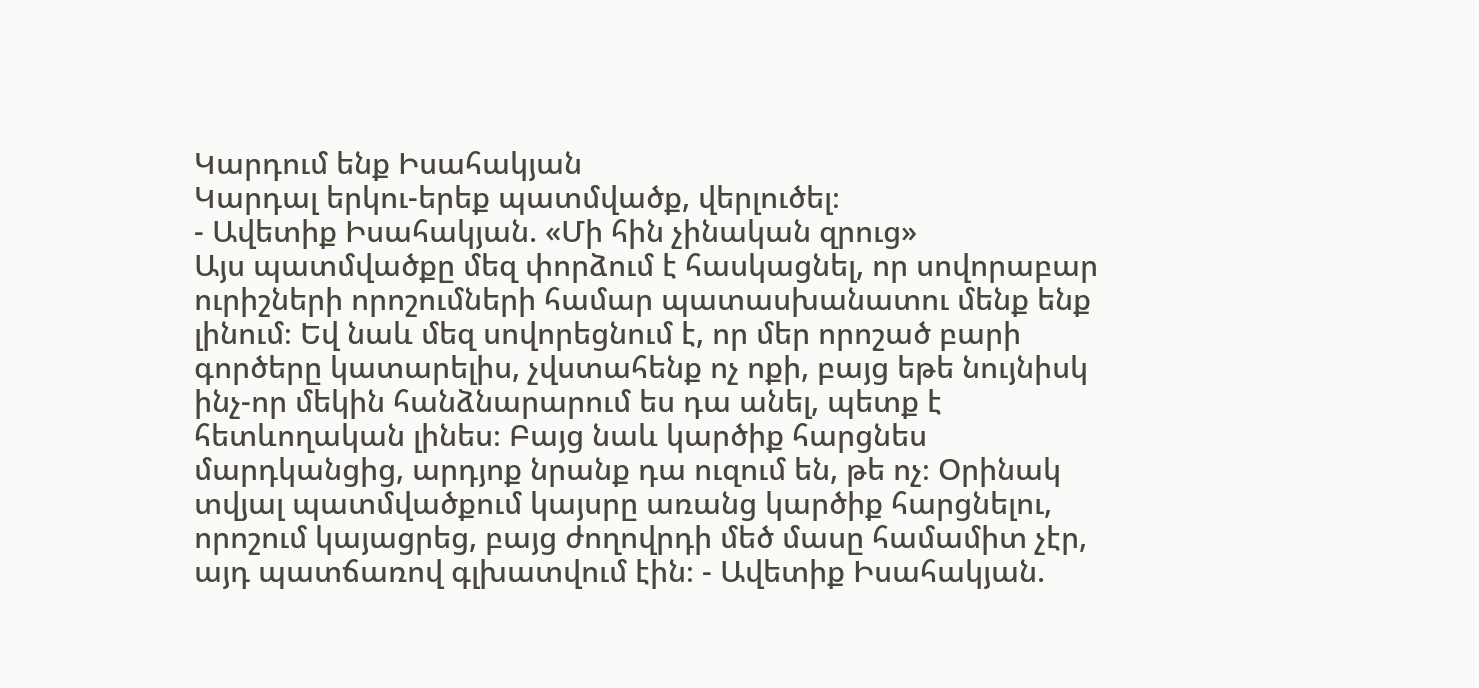Կարդում ենք Իսահակյան
Կարդալ երկու-երեք պատմվածք, վերլուծել։
- Ավետիք Իսահակյան. «Մի հին չինական զրուց»
Այս պատմվածքը մեզ փորձում է հասկացնել, որ սովորաբար ուրիշների որոշումների համար պատասխանատու մենք ենք լինում։ Եվ նաև մեզ սովորեցնում է, որ մեր որոշած բարի գործերը կատարելիս, չվստահենք ոչ ոքի, բայց եթե նույնիսկ ինչ-որ մեկին հանձնարարում ես դա անել, պետք է հետևողական լինես։ Բայց նաև կարծիք հարցնես մարդկանցից, արդյոք նրանք դա ուզում են, թե ոչ։ Օրինակ տվյալ պատմվածքում կայսրը առանց կարծիք հարցնելու, որոշում կայացրեց, բայց ժողովրդի մեծ մասը համամիտ չէր, այդ պատճառով գլխատվում էին։ - Ավետիք Իսահակյան.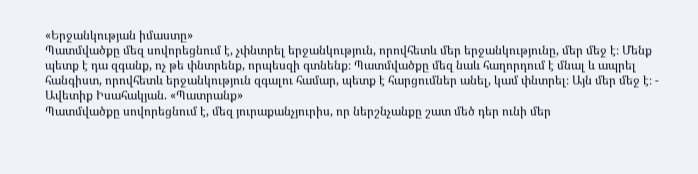«Երջանկության իմաստը»
Պատմվածքը մեզ սովորեցնում է, չփնտրել երջանկություն, որովհետև մեր երջանկությունը, մեր մեջ է։ Մենք պետք է դա զգանք, ոչ թե փնտրենք, որպեսզի գտնենք։ Պատմվածքը մեզ նաև հաղորդում է մնալ և ապրել հանգիստ, որովհետև երջանկություն զգալու համար, պետք է հարցումներ անել, կամ փնտրել։ Այն մեր մեջ է։ - Ավետիք Իսահակյան. «Պատրանք»
Պատմվածքը սովորեցնում է, մեզ յուրաքանչյուրիս, որ ներշնչանքը շատ մեծ դեր ունի մեր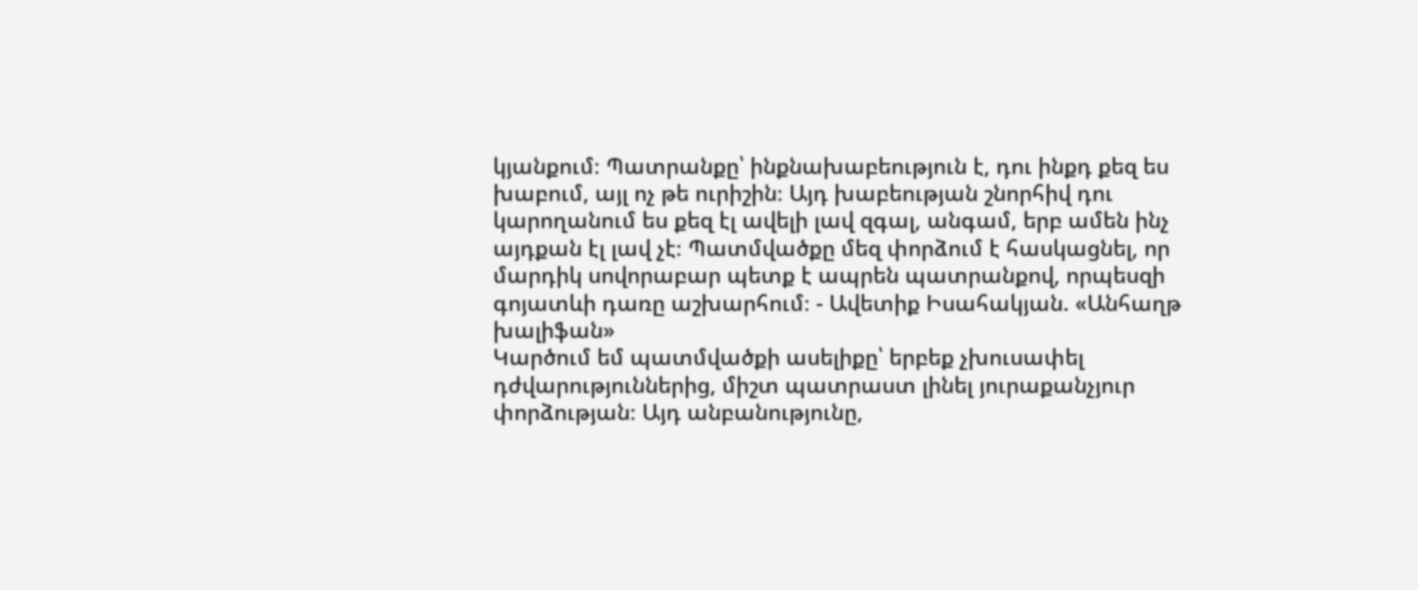կյանքում։ Պատրանքը՝ ինքնախաբեություն է, դու ինքդ քեզ ես խաբում, այլ ոչ թե ուրիշին։ Այդ խաբեության շնորհիվ դու կարողանում ես քեզ էլ ավելի լավ զգալ, անգամ, երբ ամեն ինչ այդքան էլ լավ չէ։ Պատմվածքը մեզ փորձում է հասկացնել, որ մարդիկ սովորաբար պետք է ապրեն պատրանքով, որպեսզի գոյատևի դառը աշխարհում։ - Ավետիք Իսահակյան. «Անհաղթ խալիֆան»
Կարծում եմ պատմվածքի ասելիքը՝ երբեք չխուսափել դժվարություններից, միշտ պատրաստ լինել յուրաքանչյուր փորձության։ Այդ անբանությունը,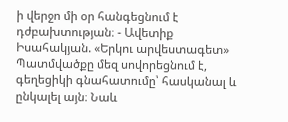ի վերջո մի օր հանգեցնում է դժբախտության։ - Ավետիք Իսահակյան. «Երկու արվեստագետ»
Պատմվածքը մեզ սովորեցնում է, գեղեցիկի գնահատումը՝ հասկանալ և ընկալել այն։ Նաև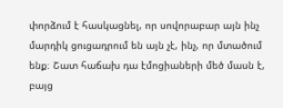փորձում է հասկացնել, որ սովորաբար այն ինչ մարդիկ ցուցադրում են այն չէ, ինչ, որ մտածում ենք։ Շատ հաճախ դա էմոցիաների մեծ մասն է, բայց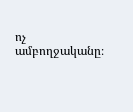ոչ ամբողջականը։